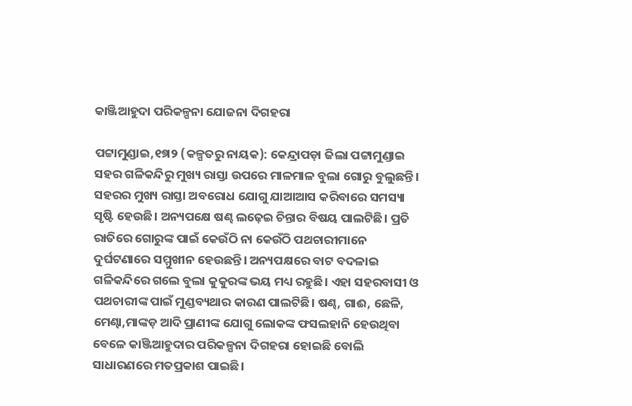କାଞ୍ଜିଆହୁଦା ପରିକଳ୍ପନା ଯୋଜନା ଦିଗହରା

ପଟ୍ଟାମୁଣ୍ଡାଇ,୧୭ା୨ (କଳ୍ପତରୁ ନାୟକ): କେନ୍ଦ୍ରାପଡ଼ା ଜିଲା ପଟ୍ଟାମୁଣ୍ଡାଇ ସହର ଗଳିକନ୍ଦିରୁ ମୁଖ୍ୟ ରାସ୍ତା ଉପରେ ମାଳମାଳ ବୁଲା ଗୋରୁ ବୁଲୁଛନ୍ତି। ସହରର ମୁଖ୍ୟ ରାସ୍ତା ଅବରୋଧ ଯୋଗୁ ଯାଆଆସ କରିବାରେ ସମସ୍ୟା ସୃଷ୍ଟି ହେଉଛି। ଅନ୍ୟପକ୍ଷେ ଷଣ୍ଢ ଲଢ଼େଇ ଚିନ୍ତାର ବିଷୟ ପାଲଟିଛି। ପ୍ରତି ରାତିରେ ଗୋରୁଙ୍କ ପାଇଁ କେଉଁଠି ନା କେଉଁଠି ପଥଚାରୀମାନେ ଦୁର୍ଘଟଣାରେ ସମ୍ମୁଖୀନ ହେଉଛନ୍ତି। ଅନ୍ୟପକ୍ଷରେ ବାଟ ବଦଳାଇ ଗଳିକନ୍ଦିରେ ଗଲେ ବୁଲା କୁକୁରଙ୍କ ଭୟ ମଧ୍ୟ ରହୁଛି। ଏହା ସହରବାସୀ ଓ ପଥଚାରୀଙ୍କ ପାଇଁ ମୁଣ୍ଡବ୍ୟଥାର କାରଣ ପାଲଟିଛି। ଷଣ୍ଢ, ଗାଈ, ଛେଳି, ମେଣ୍ଢା,ମାଙ୍କଡ଼ ଆଦି ପ୍ରାଣୀଙ୍କ ଯୋଗୁ ଲୋକଙ୍କ ଫସଲହାନି ହେଉଥିବା ବେଳେ କାଞ୍ଜିଆହୁଦାର ପରିକଳ୍ପନା ଦିଗହରା ହୋଇଛି ବୋଲି ସାଧାରଣରେ ମତପ୍ରକାଶ ପାଇଛି।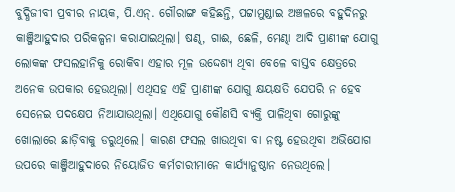ବୁଦ୍ଧିଜୀବୀ ପ୍ରବୀର ନାୟକ, ପି.ଏନ୍‌. ଗୌରାଙ୍ଗ କହିଛନ୍ତି, ପଟ୍ଟାମୁଣ୍ଡାଇ ଅଞ୍ଚଳରେ ବହୁଦିନରୁ କାଞ୍ଜିଆହୁଦାର ପରିକଳ୍ପନା କରାଯାଇଥିଲା। ଷଣ୍ଢ, ଗାଈ, ଛେଳି, ମେଣ୍ଢା ଆଦି ପ୍ରାଣୀଙ୍କ ଯୋଗୁ ଲୋକଙ୍କ ଫସଲହାନିକୁ ରୋକିବା ଏହାର ମୂଳ ଉଦ୍ଦେଶ୍ୟ ଥିବା ବେଳେ ବାସ୍ତବ କ୍ଷେତ୍ରରେ ଅନେକ ଉପକାର ହେଉଥିଲା। ଏଥିସହ ଏହି ପ୍ରାଣୀଙ୍କ ଯୋଗୁ କ୍ଷୟକ୍ଷତି ଯେପରି ନ ହେବ ସେନେଇ ପଦକ୍ଷେପ ନିଆଯାଉଥିଲା। ଏଥିଯୋଗୁ କୌଣସି ବ୍ୟକ୍ତି ପାଳିଥିବା ଗୋରୁଙ୍କୁ ଖୋଲାରେ ଛାଡ଼ିବାକୁ ଡରୁଥିଲେ। କାରଣ ଫସଲ ଖାଉଥିବା ବା ନଷ୍ଟ ହେଉଥିବା ଅଭିଯୋଗ ଉପରେ କାଞ୍ଜିଆହୁଦାରେ ନିୟୋଜିତ କର୍ମଚାରୀମାନେ କାର୍ଯ୍ୟାନୁଷ୍ଠାନ ନେଉଥିଲେ।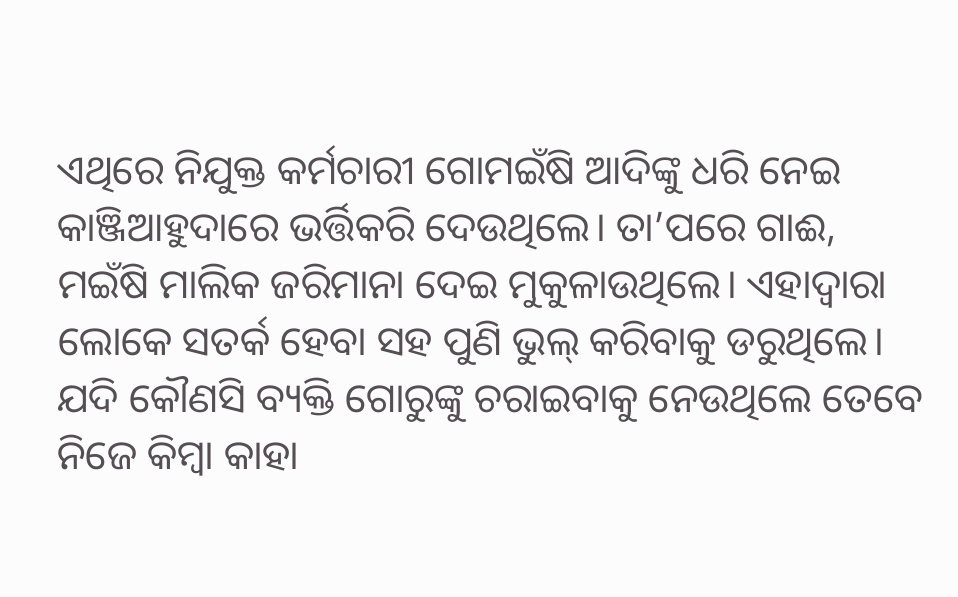ଏଥିରେ ନିଯୁକ୍ତ କର୍ମଚାରୀ ଗୋମଇଁଷି ଆଦିଙ୍କୁ ଧରି ନେଇ କାଞ୍ଜିଆହୁଦାରେ ଭର୍ତ୍ତିକରି ଦେଉଥିଲେ। ତା’ପରେ ଗାଈ, ମଇଁଷି ମାଲିକ ଜରିମାନା ଦେଇ ମୁକୁଳାଉଥିଲେ। ଏହାଦ୍ୱାରା ଲୋକେ ସତର୍କ ହେବା ସହ ପୁଣି ଭୁଲ୍‌ କରିବାକୁ ଡରୁଥିଲେ। ଯଦି କୌଣସି ବ୍ୟକ୍ତି ଗୋରୁଙ୍କୁ ଚରାଇବାକୁ ନେଉଥିଲେ ତେବେ ନିଜେ କିମ୍ବା କାହା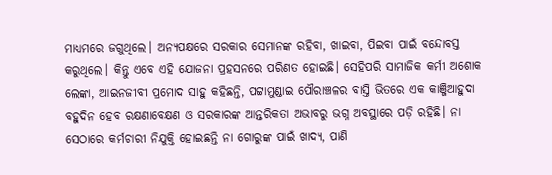ମାଧ୍ୟମରେ ଜଗୁଥିଲେ। ଅନ୍ୟପକ୍ଷରେ ସରକାର ସେମାନଙ୍କ ରହିବା, ଖାଇବା, ପିଇବା ପାଇଁ ବନ୍ଦୋବସ୍ତ କରୁଥିଲେ। କିନ୍ତୁ ଏବେ ଏହି ଯୋଜନା ପ୍ରହସନରେ ପରିଣତ ହୋଇଛି। ସେହିପରି ସାମାଜିକ କର୍ମୀ ଅଶୋକ ଲେଙ୍କା, ଆଇନଜୀବୀ ପ୍ରମୋଦ ସାହୁ କହିଛନ୍ତି, ପଟ୍ଟାମୁଣ୍ଡାଇ ପୌରାଞ୍ଚଳର ବାସ୍ତି ଭିତରେ ଏକ କାଞ୍ଜିଆହୁଦା ବହୁଦିନ ହେବ ରକ୍ଷଣାବେକ୍ଷଣ ଓ ସରକାରଙ୍କ ଆନ୍ତରିକତା ଅଭାବରୁ ଭଗ୍ନ ଅବସ୍ଥାରେ ପଡ଼ି ରହିଛି। ନା ସେଠାରେ କର୍ମଚାରୀ ନିଯୁକ୍ତି ହୋଇଛନ୍ତି ନା ଗୋରୁଙ୍କ ପାଇଁ ଖାଦ୍ୟ, ପାଣି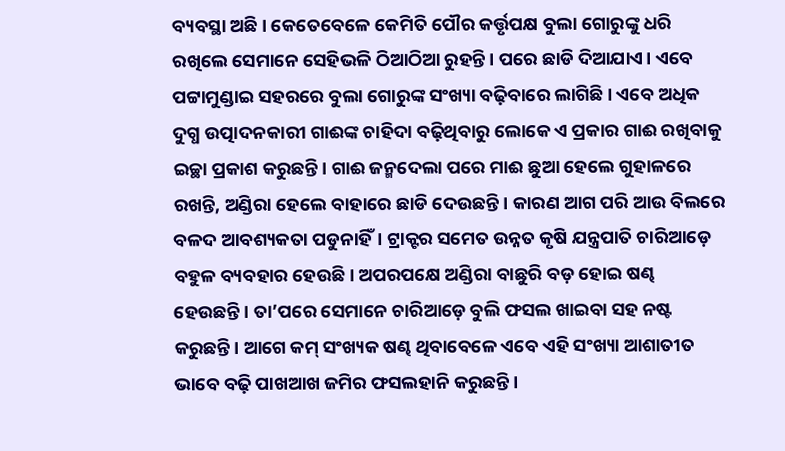ବ୍ୟବସ୍ଥା ଅଛି। କେତେବେଳେ କେମିତି ପୌର କର୍ତ୍ତୃପକ୍ଷ ବୁଲା ଗୋରୁଙ୍କୁ ଧରି ରଖିଲେ ସେମାନେ ସେହିଭଳି ଠିଆଠିଆ ରୁହନ୍ତି। ପରେ ଛାଡି ଦିଆଯାଏ। ଏବେ ପଟ୍ଟାମୁଣ୍ଡାଇ ସହରରେ ବୁଲା ଗୋରୁଙ୍କ ସଂଖ୍ୟା ବଢ଼ିବାରେ ଲାଗିଛି। ଏବେ ଅଧିକ ଦୁଗ୍ଧ ଉତ୍ପାଦନକାରୀ ଗାଈଙ୍କ ଚାହିଦା ବଢ଼ିଥିବାରୁ ଲୋକେ ଏ ପ୍ରକାର ଗାଈ ରଖିବାକୁ ଇଚ୍ଛା ପ୍ରକାଶ କରୁଛନ୍ତି। ଗାଈ ଜନ୍ମଦେଲା ପରେ ମାଈ ଛୁଆ ହେଲେ ଗୁହାଳରେ ରଖନ୍ତି, ଅଣ୍ଡିରା ହେଲେ ବାହାରେ ଛାଡି ଦେଉଛନ୍ତି। କାରଣ ଆଗ ପରି ଆଉ ବିଲରେ ବଳଦ ଆବଶ୍ୟକତା ପଡୁନାହିଁ। ଟ୍ରାକ୍ଟର ସମେତ ଉନ୍ନତ କୃଷି ଯନ୍ତ୍ରପାତି ଚାରିଆଡ଼େ ବହୁଳ ବ୍ୟବହାର ହେଉଛି। ଅପରପକ୍ଷେ ଅଣ୍ଡିରା ବାଛୁରି ବଡ଼ ହୋଇ ଷଣ୍ଢ ହେଉଛନ୍ତି। ତା’ପରେ ସେମାନେ ଚାରିଆଡ଼େ ବୁଲି ଫସଲ ଖାଇବା ସହ ନଷ୍ଟ କରୁଛନ୍ତି। ଆଗେ କମ୍‌ ସଂଖ୍ୟକ ଷଣ୍ଢ ଥିବାବେଳେ ଏବେ ଏହି ସଂଖ୍ୟା ଆଶାତୀତ ଭାବେ ବଢ଼ି ପାଖଆଖ ଜମିର ଫସଲହାନି କରୁଛନ୍ତି।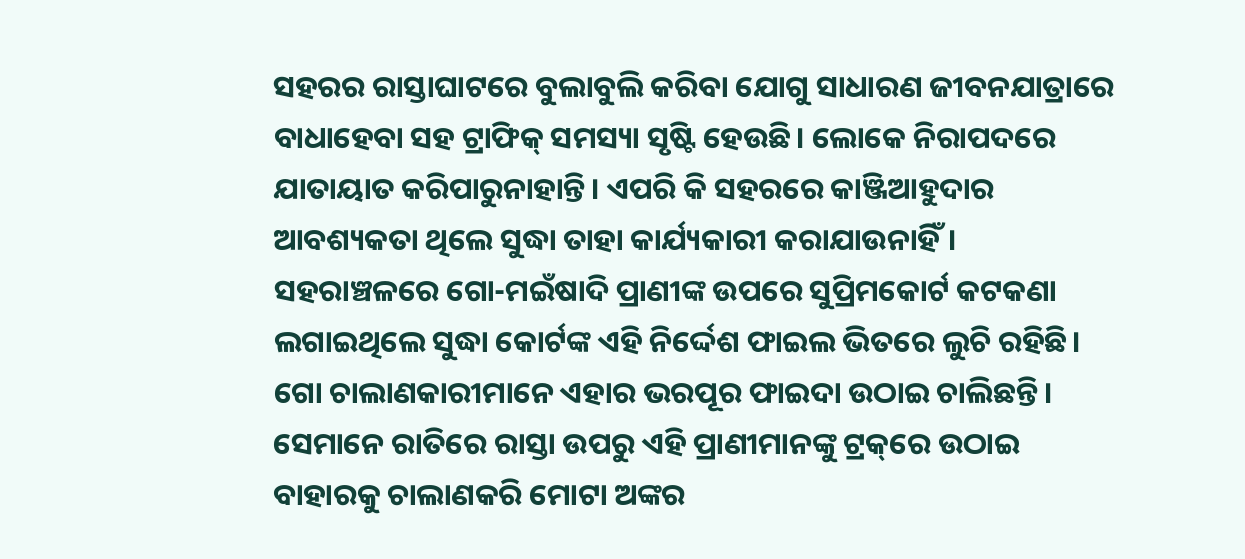ସହରର ରାସ୍ତାଘାଟରେ ବୁଲାବୁଲି କରିବା ଯୋଗୁ ସାଧାରଣ ଜୀବନଯାତ୍ରାରେ ବାଧାହେବା ସହ ଟ୍ରାଫିକ୍‌ ସମସ୍ୟା ସୃଷ୍ଟି ହେଉଛି। ଲୋକେ ନିରାପଦରେ ଯାତାୟାତ କରିପାରୁନାହାନ୍ତି। ଏପରି କି ସହରରେ କାଞ୍ଜିଆହୁଦାର ଆବଶ୍ୟକତା ଥିଲେ ସୁଦ୍ଧା ତାହା କାର୍ଯ୍ୟକାରୀ କରାଯାଉନାହିଁ। ସହରାଞ୍ଚଳରେ ଗୋ-ମଇଁଷାଦି ପ୍ରାଣୀଙ୍କ ଉପରେ ସୁପ୍ରିମକୋର୍ଟ କଟକଣା ଲଗାଇଥିଲେ ସୁଦ୍ଧା କୋର୍ଟଙ୍କ ଏହି ନିର୍ଦ୍ଦେଶ ଫାଇଲ ଭିତରେ ଲୁଚି ରହିଛି। ଗୋ ଚାଲାଣକାରୀମାନେ ଏହାର ଭରପୂର ଫାଇଦା ଉଠାଇ ଚାଲିଛନ୍ତି। ସେମାନେ ରାତିରେ ରାସ୍ତା ଉପରୁ ଏହି ପ୍ରାଣୀମାନଙ୍କୁ ଟ୍ରକ୍‌ରେ ଉଠାଇ ବାହାରକୁ ଚାଲାଣକରି ମୋଟା ଅଙ୍କର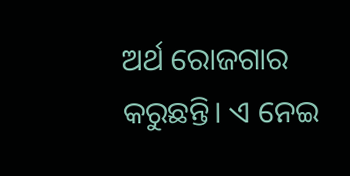ଅର୍ଥ ରୋଜଗାର କରୁଛନ୍ତି। ଏ ନେଇ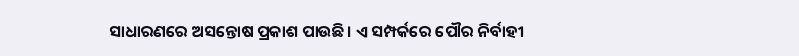ସାଧାରଣରେ ଅସନ୍ତୋଷ ପ୍ରକାଶ ପାଉଛି। ଏ ସମ୍ପର୍କରେ ପୌର ନିର୍ବାହୀ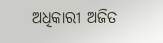ଅଧିକାରୀ ଅଜିତ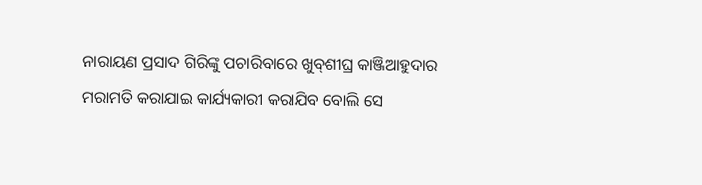ନାରାୟଣ ପ୍ରସାଦ ଗିରିଙ୍କୁ ପଚାରିବାରେ ଖୁବ୍‌ଶୀଘ୍ର କାଞ୍ଜିଆହୁଦାର ମରାମତି କରାଯାଇ କାର୍ଯ୍ୟକାରୀ କରାଯିବ ବୋଲି ସେ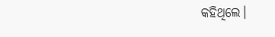କହିଥିଲେ।